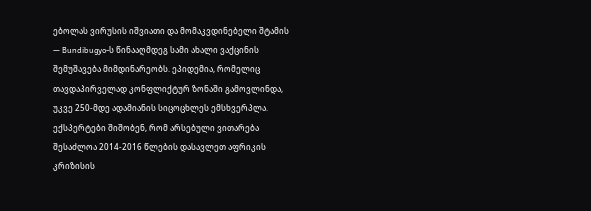ებოლას ვირუსის იშვიათი და მომაკვდინებელი შტამის — Bundibugyo-ს წინააღმდეგ სამი ახალი ვაქცინის შემუშავება მიმდინარეობს. ეპიდემია, რომელიც თავდაპირველად კონფლიქტურ ზონაში გამოვლინდა, უკვე 250-მდე ადამიანის სიცოცხლეს ემსხვერპლა. ექსპერტები შიშობენ, რომ არსებული ვითარება შესაძლოა 2014-2016 წლების დასავლეთ აფრიკის კრიზისის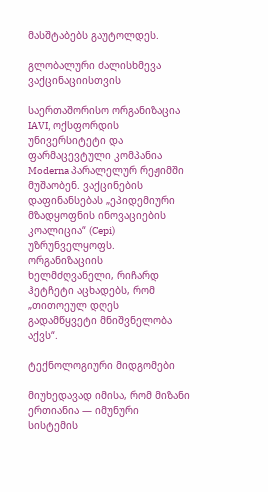მასშტაბებს გაუტოლდეს.

გლობალური ძალისხმევა ვაქცინაციისთვის

საერთაშორისო ორგანიზაცია IAVI, ოქსფორდის უნივერსიტეტი და ფარმაცევტული კომპანია Moderna პარალელურ რეჟიმში მუშაობენ. ვაქცინების დაფინანსებას „ეპიდემიური მზადყოფნის ინოვაციების კოალიცია“ (Cepi) უზრუნველყოფს. ორგანიზაციის ხელმძღვანელი, რიჩარდ ჰეტჩეტი აცხადებს, რომ „თითოეულ დღეს გადამწყვეტი მნიშვნელობა აქვს“.

ტექნოლოგიური მიდგომები

მიუხედავად იმისა, რომ მიზანი ერთიანია — იმუნური სისტემის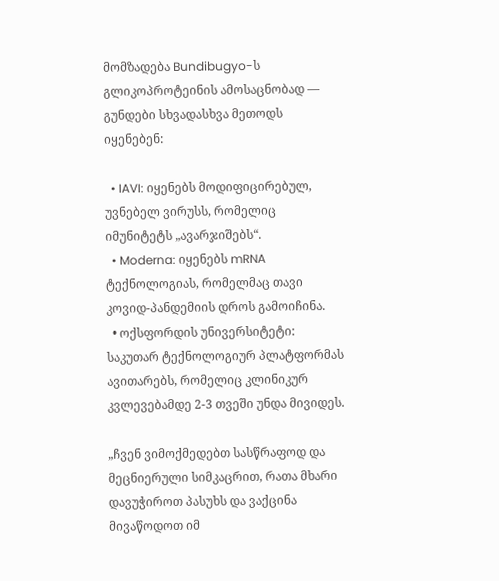მომზადება Bundibugyo-ს გლიკოპროტეინის ამოსაცნობად — გუნდები სხვადასხვა მეთოდს იყენებენ:

  • IAVI: იყენებს მოდიფიცირებულ, უვნებელ ვირუსს, რომელიც იმუნიტეტს „ავარჯიშებს“.
  • Moderna: იყენებს mRNA ტექნოლოგიას, რომელმაც თავი კოვიდ-პანდემიის დროს გამოიჩინა.
  • ოქსფორდის უნივერსიტეტი: საკუთარ ტექნოლოგიურ პლატფორმას ავითარებს, რომელიც კლინიკურ კვლევებამდე 2-3 თვეში უნდა მივიდეს.

„ჩვენ ვიმოქმედებთ სასწრაფოდ და მეცნიერული სიმკაცრით, რათა მხარი დავუჭიროთ პასუხს და ვაქცინა მივაწოდოთ იმ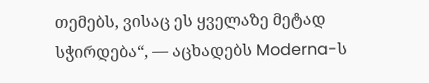თემებს, ვისაც ეს ყველაზე მეტად სჭირდება“, — აცხადებს Moderna-ს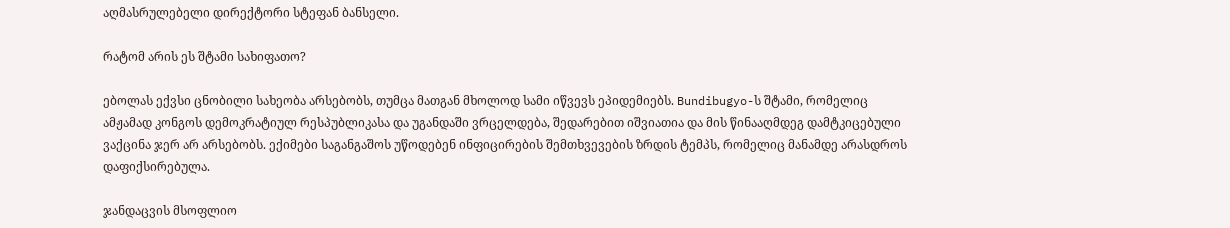აღმასრულებელი დირექტორი სტეფან ბანსელი.

რატომ არის ეს შტამი სახიფათო?

ებოლას ექვსი ცნობილი სახეობა არსებობს, თუმცა მათგან მხოლოდ სამი იწვევს ეპიდემიებს. Bundibugyo-ს შტამი, რომელიც ამჟამად კონგოს დემოკრატიულ რესპუბლიკასა და უგანდაში ვრცელდება, შედარებით იშვიათია და მის წინააღმდეგ დამტკიცებული ვაქცინა ჯერ არ არსებობს. ექიმები საგანგაშოს უწოდებენ ინფიცირების შემთხვევების ზრდის ტემპს, რომელიც მანამდე არასდროს დაფიქსირებულა.

ჯანდაცვის მსოფლიო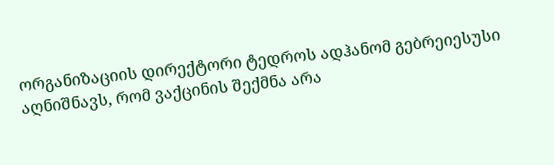ორგანიზაციის დირექტორი ტედროს ადჰანომ გებრეიესუსი აღნიშნავს, რომ ვაქცინის შექმნა არა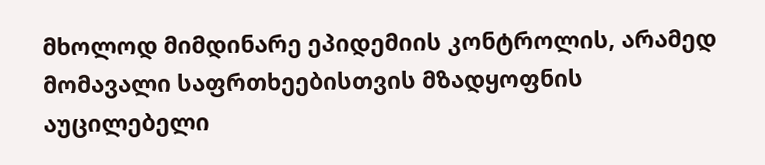მხოლოდ მიმდინარე ეპიდემიის კონტროლის, არამედ მომავალი საფრთხეებისთვის მზადყოფნის აუცილებელი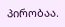პირობაა.